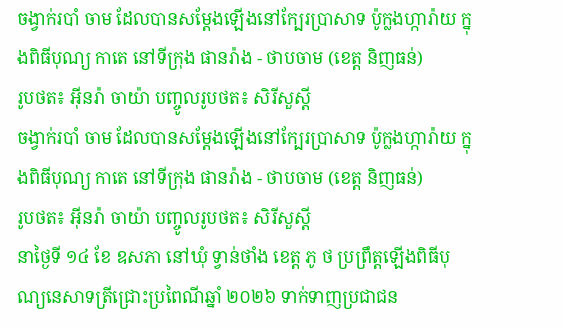ចង្វាក់របាំ ចាម ដែលបានសម្ដែងឡើងនៅក្បែរប្រាសាទ ប៉ូក្លងហ្ការ៉ាយ ក្នុងពិធីបុណ្យ កាតេ នៅទីក្រុង ផានរ៉ាង - ថាបចាម (ខេត្ត និញធន់)
រូបថត៖ អ៊ីនរ៉ា ចាយ៉ា បញ្ចូលរូបថត៖ សិរីសួស្តី
ចង្វាក់របាំ ចាម ដែលបានសម្ដែងឡើងនៅក្បែរប្រាសាទ ប៉ូក្លងហ្ការ៉ាយ ក្នុងពិធីបុណ្យ កាតេ នៅទីក្រុង ផានរ៉ាង - ថាបចាម (ខេត្ត និញធន់)
រូបថត៖ អ៊ីនរ៉ា ចាយ៉ា បញ្ចូលរូបថត៖ សិរីសួស្តី
នាថ្ងៃទី ១៤ ខែ ឧសភា នៅឃុំ ទ្វាន់ថាំង ខេត្ត ភូ ថ ប្រព្រឹត្តឡើងពិធីបុណ្យនេសាទត្រីជ្រោះប្រពៃណីឆ្នាំ ២០២៦ ទាក់ទាញប្រជាជន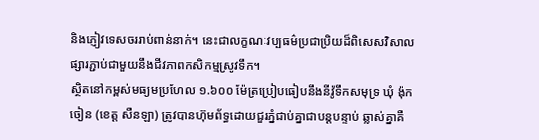និងភ្ញៀវទេសចររាប់ពាន់នាក់។ នេះជាលក្ខណៈវប្បធម៌ប្រជាប្រិយដ៏ពិសេសវិសាលផ្សារភ្ជាប់ជាមួយនឹងជីវភាពកសិកម្មស្រូវទឹក។
ស្ថិតនៅកម្ពស់មធ្យមប្រហែល ១.៦០០ ម៉ែត្រប្រៀបធៀបនឹងនីវ៉ូទឹកសមុទ្រ ឃុំ ង៉ុកចៀន (ខេត្ត សឺនឡា) ត្រូវបានហ៊ុមព័ទ្ធដោយជួរភ្នំជាប់គ្នាជាបន្តបន្ទាប់ ឆ្លាស់គ្នាគឺ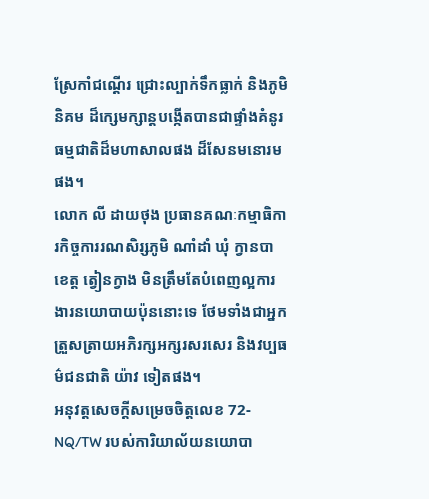ស្រែកាំជណ្តើរ ជ្រោះល្បាក់ទឹកធ្លាក់ និងភូមិនិគម ដ៏ក្សេមក្សាន្តបង្កើតបានជាផ្ទាំងគំនូរធម្មជាតិដ៏មហាសាលផង ដ៏សែនមនោរមផង។
លោក លី ដាយថុង ប្រធានគណៈកម្មាធិការកិច្ចការរណសិរ្សភូមិ ណាំដាំ ឃុំ ក្វានបា ខេត្ត ត្វៀនក្វាង មិនត្រឹមតែបំពេញល្អការងារនយោបាយប៉ុននោះទេ ថែមទាំងជាអ្នកត្រួសត្រាយអភិរក្សអក្សរសរសេរ និងវប្បធម៌ជនជាតិ យ៉ាវ ទៀតផង។
អនុវត្តសេចក្តីសម្រេចចិត្តលេខ 72-NQ/TW របស់ការិយាល័យនយោបា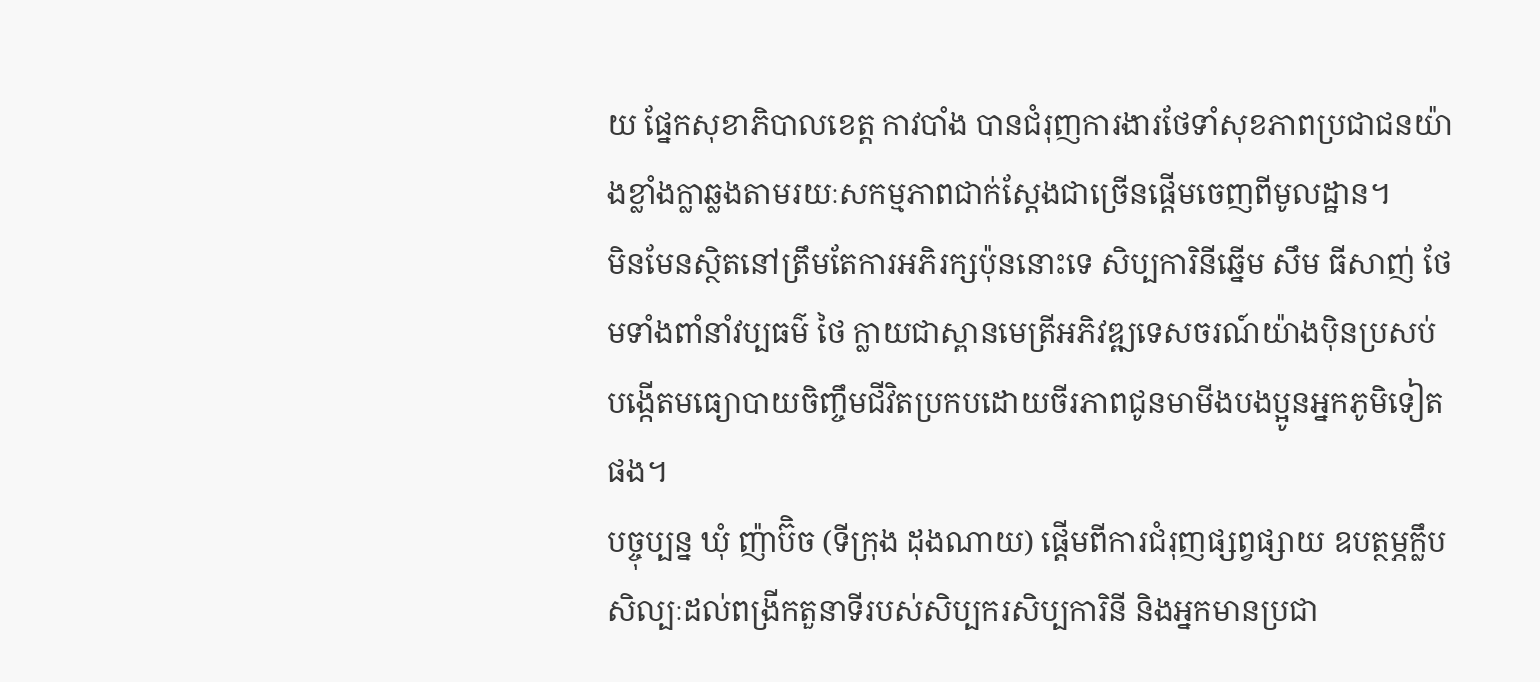យ ផ្នែកសុខាភិបាលខេត្ត កាវបាំង បានជំរុញការងារថែទាំសុខភាពប្រជាជនយ៉ាងខ្លាំងក្លាឆ្លងតាមរយៈសកម្មភាពជាក់ស្តែងជាច្រើនផ្តើមចេញពីមូលដ្ឋាន។
មិនមែនស្ថិតនៅត្រឹមតែការអភិរក្សប៉ុននោះទេ សិប្បការិនីឆ្នើម សឹម ធីសាញ់ ថែមទាំងពាំនាំវប្បធម៌ ថៃ ក្លាយជាស្ពានមេត្រីអភិវឌ្ឍទេសចរណ៍យ៉ាងប៉ិនប្រសប់ បង្កើតមធ្យោបាយចិញ្ចឹមជីវិតប្រកបដោយចីរភាពជូនមាមីងបងប្អូនអ្នកភូមិទៀតផង។
បច្ចុប្បន្ន ឃុំ ញ៉ាប៊ិច (ទីក្រុង ដុងណាយ) ផ្តើមពីការជំរុញផ្សព្វផ្សាយ ឧបត្ថម្ភក្លឹបសិល្បៈដល់ពង្រីកតួនាទីរបស់សិប្បករសិប្បការិនី និងអ្នកមានប្រជា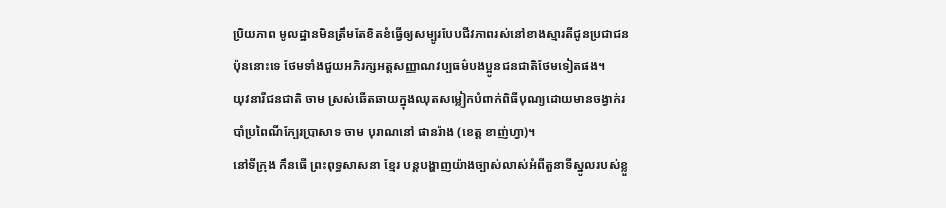ប្រិយភាព មូលដ្ឋានមិនត្រឹមតែខិតខំធ្វើឲ្យសម្បូរបែបជីវភាពរស់នៅខាងស្មារតីជូនប្រជាជនប៉ុននោះទេ ថែមទាំងជួយអភិរក្សអត្តសញ្ញាណវប្បធម៌បងប្អូនជនជាតិថែមទៀតផង។
យុវនារីជនជាតិ ចាម ស្រស់ឆើតឆាយក្នុងឈុតសម្លៀកបំពាក់ពិធីបុណ្យដោយមានចង្វាក់របាំប្រពៃណីក្បែរប្រាសាទ ចាម បុរាណនៅ ផានរ៉ាង (ខេត្ត ខាញ់ហ្វា)។
នៅទីក្រុង កឹនធើ ព្រះពុទ្ធសាសនា ខ្មែរ បន្តបង្ហាញយ៉ាងច្បាស់លាស់អំពីតួនាទីស្នូលរបស់ខ្លួ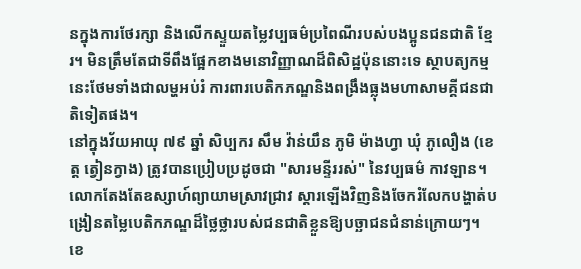នក្នុងការថែរក្សា និងលើកស្ទួយតម្លៃវប្បធម៌ប្រពៃណីរបស់បងប្អូនជនជាតិ ខ្មែរ។ មិនត្រឹមតែជាទីពឹងផ្អែកខាងមនោវិញ្ញាណដ៏ពិសិដ្ឋប៉ុននោះទេ ស្ថាបត្យកម្មនេះថែមទាំងជាលម្ហអប់រំ ការពារបេតិកភណ្ឌនិងពង្រឹងធ្លុងមហាសាមគ្គីជនជាតិទៀតផង។
នៅក្នុងវ័យអាយុ ៧៩ ឆ្នាំ សិប្បករ សឹម វ៉ាន់យឹន ភូមិ ម៉ាងហ្វា ឃុំ ភូលឿង (ខេត្ត ត្វៀនក្វាង) ត្រូវបានប្រៀបប្រដូចជា "សារមន្ទីររស់" នៃវប្បធម៌ កាវឡាន។ លោកតែងតែឧស្សាហ៍ព្យាយាមស្រាវជ្រាវ ស្តារឡើងវិញនិងចែករំលែកបង្ហាត់បង្រៀនតម្លៃបេតិកភណ្ឌដ៏ថ្លៃថ្លារបស់ជនជាតិខ្លួនឱ្យបច្ឆាជនជំនាន់ក្រោយៗ។
ខេ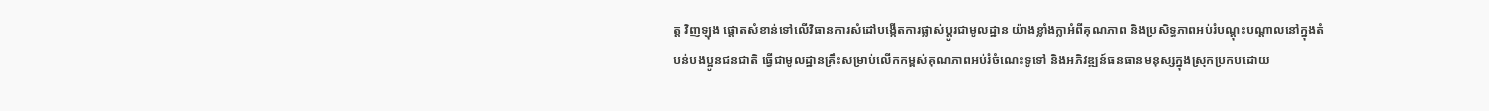ត្ត វិញឡុង ផ្តោតសំខាន់ទៅលើវិធានការសំដៅបង្កើតការផ្លាស់ប្តូរជាមូលដ្ឋាន យ៉ាងខ្លាំងក្លាអំពីគុណភាព និងប្រសិទ្ធភាពអប់រំបណ្តុះបណ្តាលនៅក្នុងតំបន់បងប្អូនជនជាតិ ធ្វើជាមូលដ្ឋានគ្រឹះសម្រាប់លើកកម្ពស់គុណភាពអប់រំចំណេះទូទៅ និងអភិវឌ្ឍន៍ធនធានមនុស្សក្នុងស្រុកប្រកបដោយ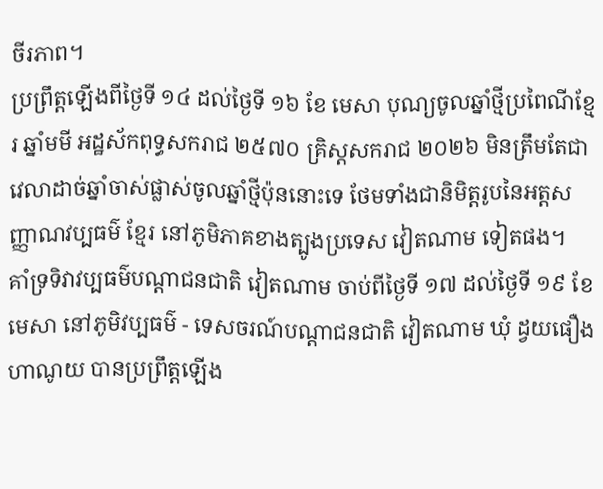ចីរភាព។
ប្រព្រឹត្តឡើងពីថ្ងៃទី ១៤ ដល់ថ្ងៃទី ១៦ ខែ មេសា បុណ្យចូលឆ្នាំថ្មីប្រពៃណីខ្មែរ ឆ្នាំមមី អដ្ឋស័កពុទ្ធសករាជ ២៥៧០ គ្រិស្តសករាជ ២០២៦ មិនត្រឹមតែជាវេលាដាច់ឆ្នាំចាស់ផ្លាស់ចូលឆ្នាំថ្មីប៉ុននោះទេ ថែមទាំងជានិមិត្តរូបនៃអត្តសញ្ញាណវប្បធម៌ ខ្មែរ នៅភូមិភាគខាងត្បូងប្រទេស វៀតណាម ទៀតផង។
គាំទ្រទិវាវប្បធម៌បណ្តាជនជាតិ វៀតណាម ចាប់ពីថ្ងៃទី ១៧ ដល់ថ្ងៃទី ១៩ ខែ មេសា នៅភូមិវប្បធម៌ - ទេសចរណ៍បណ្តាជនជាតិ វៀតណាម ឃុំ ដ្វយផឿង ហាណូយ បានប្រព្រឹត្តឡើង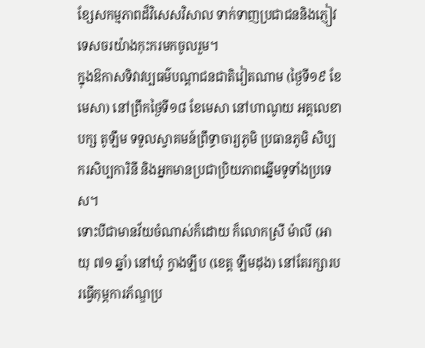ខ្សែសកម្មភាពដ៏វិសេសវិសាល ទាក់ទាញប្រជាជននិងភ្ញៀវទេសចរយ៉ាងកុះករមកចូលរួម។
ក្នុងឱកាសទិវាវប្បធម៌បណ្តាជនជាតិវៀតណាម (ថ្ងៃទី១៩ ខែមេសា) នៅព្រឹកថ្ងៃទី១៨ ខែមេសា នៅហាណូយ អគ្គលេខាបក្ស តូឡឹម ទទួលស្វាគមន៍ព្រឹទ្ធាចារ្យភូមិ ប្រធានភូមិ សិប្បករសិប្បការិនី និងអ្នកមានប្រជាប្រិយភាពឆ្នើមទូទាំងប្រទេស។
ទោះបីជាមានវ័យចំណាស់ក៏ដោយ ក៏លោកស្រី ម៉ាលី (អាយុ ៧១ ឆ្នាំ) នៅឃុំ ក្វាងឡឹប (ខេត្ត ឡឹមដុង) នៅតែរក្សារបរធ្វើកុម្ភការភ័ណ្ឌប្រ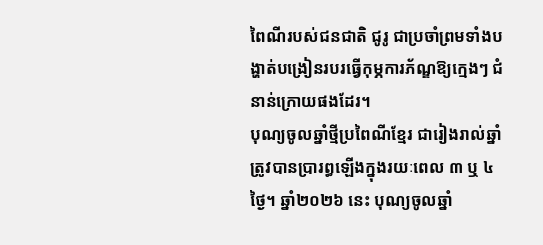ពៃណីរបស់ជនជាតិ ជូរូ ជាប្រចាំព្រមទាំងបង្ហាត់បង្រៀនរបរធ្វើកុម្ភការភ័ណ្ឌឱ្យក្មេងៗ ជំនាន់ក្រោយផងដែរ។
បុណ្យចូលឆ្នាំថ្មីប្រពៃណីខ្មែរ ជារៀងរាល់ឆ្នាំត្រូវបានប្រារព្ធឡើងក្នុងរយៈពេល ៣ ឬ ៤ ថ្ងៃ។ ឆ្នាំ២០២៦ នេះ បុណ្យចូលឆ្នាំ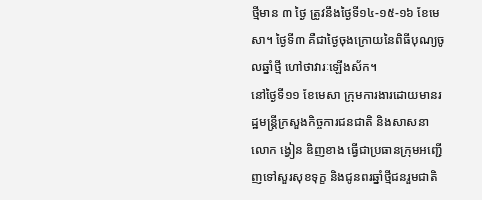ថ្មីមាន ៣ ថ្ងៃ ត្រូវនឹងថ្ងៃទី១៤-១៥-១៦ ខែមេសា។ ថ្ងៃទី៣ គឺជាថ្ងៃចុងក្រោយនៃពិធីបុណ្យចូលឆ្នាំថ្មី ហៅថាវារៈឡើងស័ក។
នៅថ្ងៃទី១១ ខែមេសា ក្រុមការងារដោយមានរដ្ឋមន្ត្រីក្រសួងកិច្ចការជនជាតិ និងសាសនា លោក ង្វៀន ឌិញខាង ធ្វើជាប្រធានក្រុមអញ្ជើញទៅសួរសុខទុក្ខ និងជូនពរឆ្នាំថ្មីជនរួមជាតិ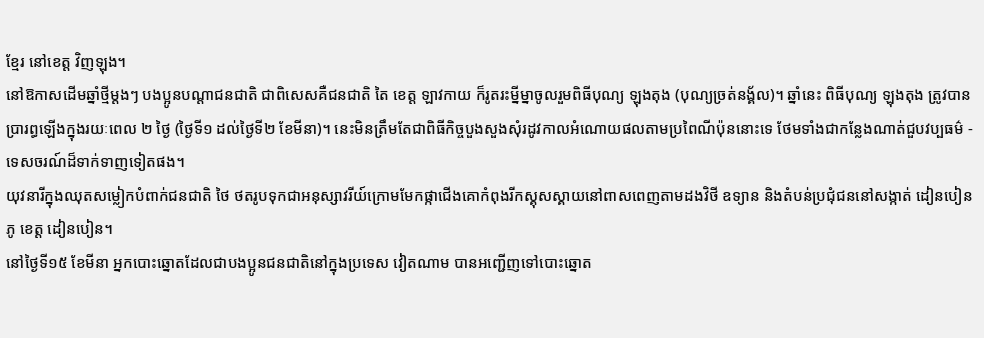ខ្មែរ នៅខេត្ត វិញឡុង។
នៅឱកាសដើមឆ្នាំថ្មីម្តងៗ បងប្អូនបណ្តាជនជាតិ ជាពិសេសគឺជនជាតិ តៃ ខេត្ត ឡាវកាយ ក៏រូតរះម្នីម្នាចូលរួមពិធីបុណ្យ ឡុងតុង (បុណ្យច្រត់នង្គ័ល)។ ឆ្នាំនេះ ពិធីបុណ្យ ឡុងតុង ត្រូវបានប្រារព្ធឡើងក្នុងរយៈពេល ២ ថ្ងៃ (ថ្ងៃទី១ ដល់ថ្ងៃទី២ ខែមីនា)។ នេះមិនត្រឹមតែជាពិធីកិច្ចបួងសួងសុំរដូវកាលអំណោយផលតាមប្រពៃណីប៉ុននោះទេ ថែមទាំងជាកន្លែងណាត់ជួបវប្បធម៌ - ទេសចរណ៍ដ៏ទាក់ទាញទៀតផង។
យុវនារីក្នុងឈុតសម្លៀកបំពាក់ជនជាតិ ថៃ ថតរូបទុកជាអនុស្សាវរីយ៍ក្រោមមែកផ្កាជើងគោកំពុងរីកស្គុសស្គាយនៅពាសពេញតាមដងវិថី ឧទ្យាន និងតំបន់ប្រជុំជននៅសង្កាត់ ដៀនបៀនភូ ខេត្ត ដៀនបៀន។
នៅថ្ងៃទី១៥ ខែមីនា អ្នកបោះឆ្នោតដែលជាបងប្អូនជនជាតិនៅក្នុងប្រទេស វៀតណាម បានអញ្ជើញទៅបោះឆ្នោត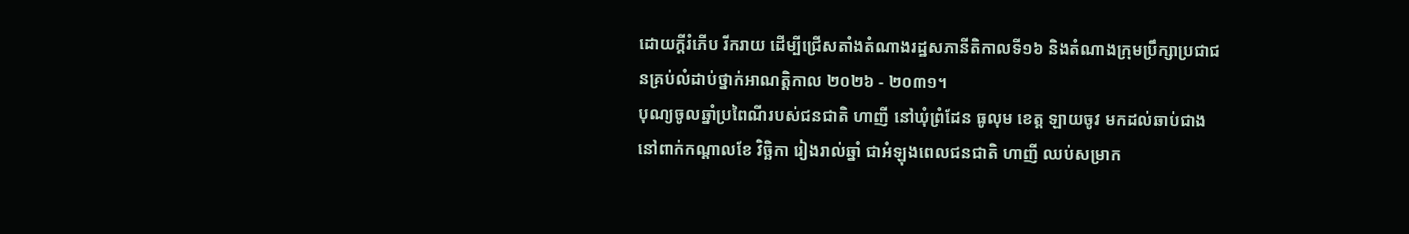ដោយក្តីរំភើប រីករាយ ដើម្បីជ្រើសតាំងតំណាងរដ្ឋសភានីតិកាលទី១៦ និងតំណាងក្រុមប្រឹក្សាប្រជាជនគ្រប់លំដាប់ថ្នាក់អាណត្តិកាល ២០២៦ - ២០៣១។
បុណ្យចូលឆ្នាំប្រពៃណីរបស់ជនជាតិ ហាញី នៅឃុំព្រំដែន ធូលុម ខេត្ត ឡាយចូវ មកដល់ឆាប់ជាង នៅពាក់កណ្តាលខែ វិច្ឆិកា រៀងរាល់ឆ្នាំ ជាអំឡុងពេលជនជាតិ ហាញី ឈប់សម្រាក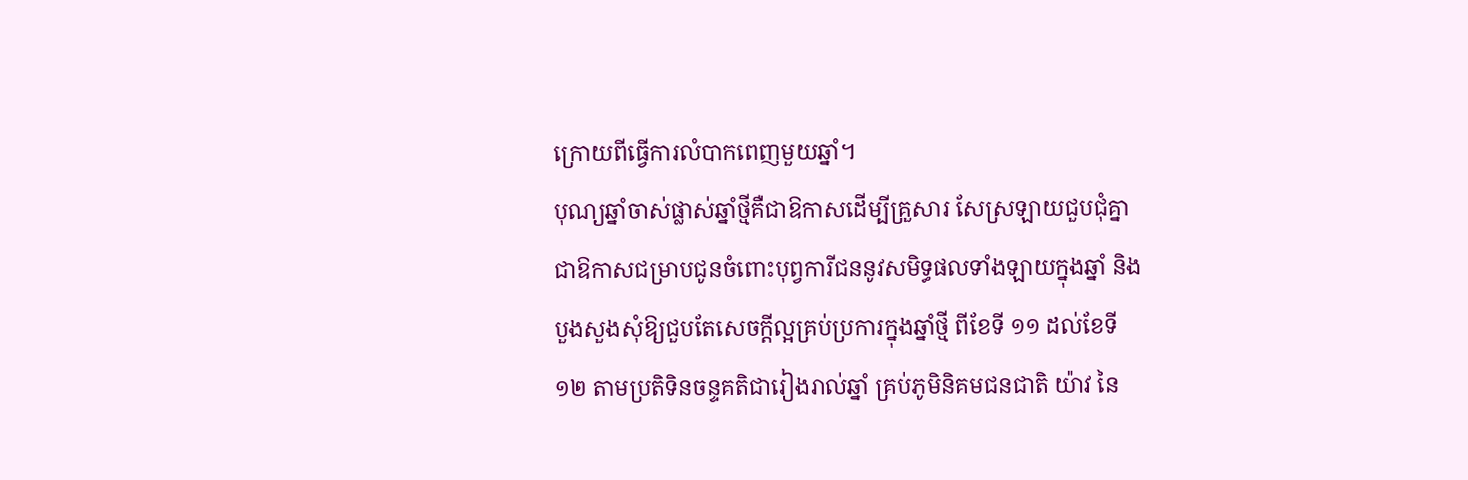ក្រោយពីធ្វើការលំបាកពេញមួយឆ្នាំ។
បុណ្យឆ្នាំចាស់ផ្លាស់ឆ្នាំថ្មីគឺជាឱកាសដើម្បីគ្រួសារ សែស្រឡាយជួបជុំគ្នា ជាឱកាសជម្រាបជូនចំពោះបុព្វការីជននូវសមិទ្ធផលទាំងឡាយក្នុងឆ្នាំ និងបួងសួងសុំឱ្យជួបតែសេចក្តីល្អគ្រប់ប្រការក្នុងឆ្នាំថ្មី ពីខែទី ១១ ដល់ខែទី ១២ តាមប្រតិទិនចន្ទគតិជារៀងរាល់ឆ្នាំ គ្រប់ភូមិនិគមជនជាតិ យ៉ាវ នៃ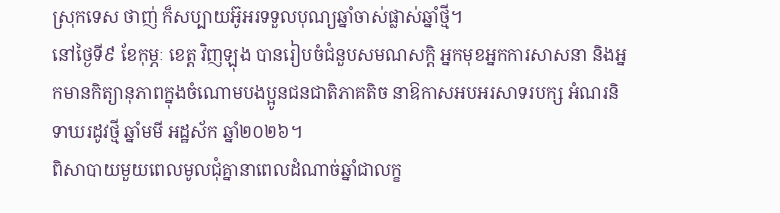ស្រុកទេស ថាញ់ ក៏សប្បាយអ៊ូអរទទួលបុណ្យឆ្នាំចាស់ផ្លាស់ឆ្នាំថ្មី។
នៅថ្ងៃទី៩ ខែកុម្ភៈ ខេត្ត វិញឡុង បានរៀបចំជំនួបសមណសក្តិ អ្នកមុខអ្នកការសាសនា និងអ្នកមានកិត្យានុភាពក្នុងចំណោមបងប្អូនជនជាតិភាគតិច នាឱកាសអបអរសាទរបក្ស អំណរនិទាឃរដូវថ្មី ឆ្នាំមមី អដ្ឋស័ក ឆ្នាំ២០២៦។
ពិសាបាយមួយពេលមូលជុំគ្នានាពេលដំណាច់ឆ្នាំជាលក្ខ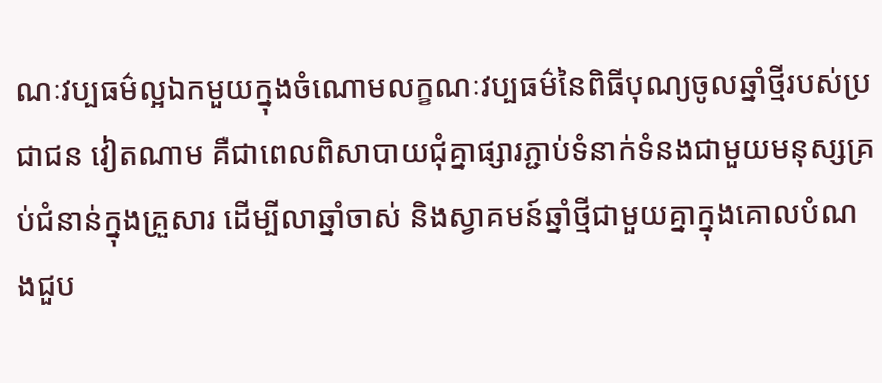ណៈវប្បធម៌ល្អឯកមួយក្នុងចំណោមលក្ខណៈវប្បធម៌នៃពិធីបុណ្យចូលឆ្នាំថ្មីរបស់ប្រជាជន វៀតណាម គឺជាពេលពិសាបាយជុំគ្នាផ្សារភ្ជាប់ទំនាក់ទំនងជាមួយមនុស្សគ្រប់ជំនាន់ក្នុងគ្រួសារ ដើម្បីលាឆ្នាំចាស់ និងស្វាគមន៍ឆ្នាំថ្មីជាមួយគ្នាក្នុងគោលបំណងជួប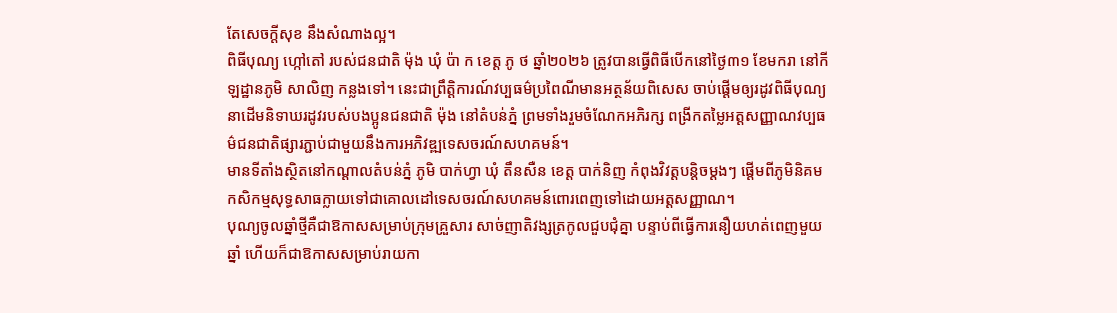តែសេចក្តីសុខ នឹងសំណាងល្អ។
ពិធីបុណ្យ ហ្កៅតៅ របស់ជនជាតិ ម៉ុង ឃុំ ប៉ា ក ខេត្ត ភូ ថ ឆ្នាំ២០២៦ ត្រូវបានធ្វើពិធីបើកនៅថ្ងៃ៣១ ខែមករា នៅកីឡដ្ឋានភូមិ សាលិញ កន្លងទៅ។ នេះជាព្រឹត្តិការណ៍វប្បធម៌ប្រពៃណីមានអត្ថន័យពិសេស ចាប់ផ្តើមឲ្យរដូវពិធីបុណ្យនាដើមនិទាឃរដូវរបស់បងប្អូនជនជាតិ ម៉ុង នៅតំបន់ភ្នំ ព្រមទាំងរួមចំណែកអភិរក្ស ពង្រីកតម្លៃអត្តសញ្ញាណវប្បធម៌ជនជាតិផ្សារភ្ជាប់ជាមួយនឹងការអភិវឌ្ឍទេសចរណ៍សហគមន៍។
មានទីតាំងស្ថិតនៅកណ្តាលតំបន់ភ្នំ ភូមិ បាក់ហ្វា ឃុំ តឹនសឺន ខេត្ត បាក់និញ កំពុងវិវត្តបន្តិចម្តងៗ ផ្តើមពីភូមិនិគមកសិកម្មសុទ្ធសាធក្លាយទៅជាគោលដៅទេសចរណ៍សហគមន៍ពោរពេញទៅដោយអត្តសញ្ញាណ។
បុណ្យចូលឆ្នាំថ្មីគឺជាឱកាសសម្រាប់ក្រុមគ្រួសារ សាច់ញាតិវង្សត្រកូលជួបជុំគ្នា បន្ទាប់ពីធ្វើការនឿយហត់ពេញមួយឆ្នាំ ហើយក៏ជាឱកាសសម្រាប់រាយកា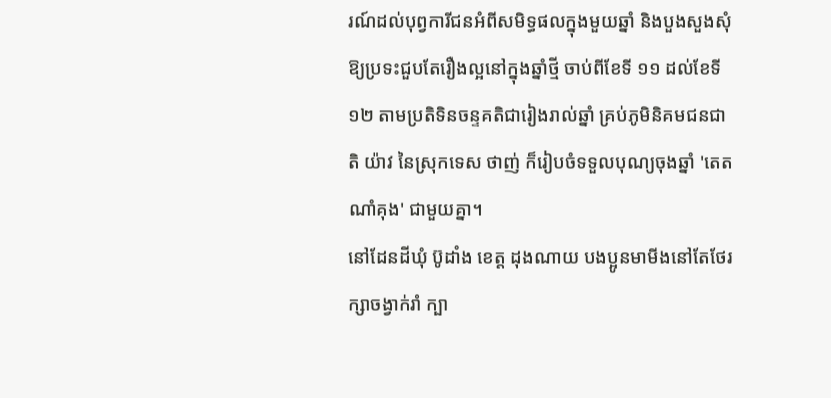រណ៍ដល់បុព្វការីជនអំពីសមិទ្ធផលក្នុងមួយឆ្នាំ និងបួងសួងសុំឱ្យប្រទះជួបតែរឿងល្អនៅក្នុងឆ្នាំថ្មី ចាប់ពីខែទី ១១ ដល់ខែទី ១២ តាមប្រតិទិនចន្ទគតិជារៀងរាល់ឆ្នាំ គ្រប់ភូមិនិគមជនជាតិ យ៉ាវ នៃស្រុកទេស ថាញ់ ក៏រៀបចំទទួលបុណ្យចុងឆ្នាំ 'តេត ណាំគុង' ជាមួយគ្នា។
នៅដែនដីឃុំ ប៊ូដាំង ខេត្ត ដុងណាយ បងប្អូនមាមីងនៅតែថែរក្សាចង្វាក់រាំ ក្បា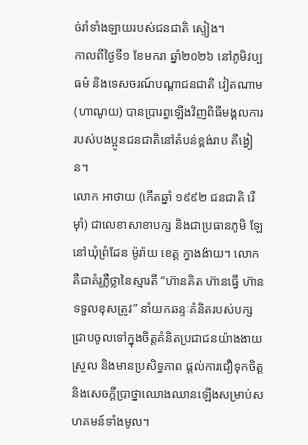ច់រាំទាំងឡាយរបស់ជនជាតិ ស្ទៀង។
កាលពីថ្ងៃទី១ ខែមករា ឆ្នាំ២០២៦ នៅភូមិវប្បធម៌ និងទេសចរណ៍បណ្តាជនជាតិ វៀតណាម (ហាណូយ) បានប្រារព្ធឡើងវិញពិធីមង្គលការរបស់បងប្អូនជនជាតិនៅតំបន់ខ្ពង់រាប តីង្វៀន។
លោក អាថាយ (កើតឆ្នាំ ១៩៩២ ជនជាតិ រើម៉ាំ) ជាលេខាសាខាបក្ស និងជាប្រធានភូមិ ឡែ នៅឃុំព្រំដែន ម៉ូរ៉ាយ ខេត្ត ក្វាងង៉ាយ។ លោកគឺជាគំរូភ្លឺថ្លានៃស្មារតី “ហ៊ានគិត ហ៊ានធ្វើ ហ៊ានទទួលខុសត្រូវ” នាំយកឆន្ទៈគំនិតរបស់បក្សជ្រាបចូលទៅក្នុងចិត្តគំនិតប្រជាជនយ៉ាងងាយស្រួល និងមានប្រសិទ្ធភាព ផ្តល់ការជឿទុកចិត្ត និងសេចក្តីប្រាថ្នាឈោងឈានឡើងសម្រាប់សហគមន៍ទាំងមូល។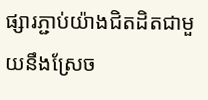ផ្សារភ្ជាប់យ៉ាងជិតដិតជាមួយនឹងស្រែច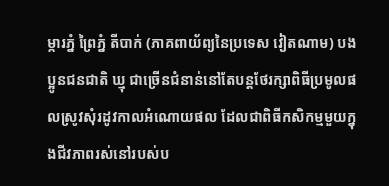ម្ការភ្នំ ព្រៃភ្នំ តីបាក់ (ភាគពាយ័ព្យនៃប្រទេស វៀតណាម) បងប្អូនជនជាតិ ឃ្មុ ជាច្រើនជំនាន់នៅតែបន្តថែរក្សាពិធីប្រមូលផលស្រូវសុំរដូវកាលអំណោយផល ដែលជាពិធីកសិកម្មមួយក្នុងជីវភាពរស់នៅរបស់ប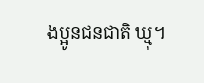ងប្អូនជនជាតិ ឃ្មុ។